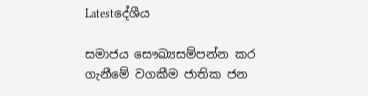Latestදේශීය

සමාජය සෞඛ්‍යසම්පන්න කර ගැනීමේ වගකීම ජාතික ජන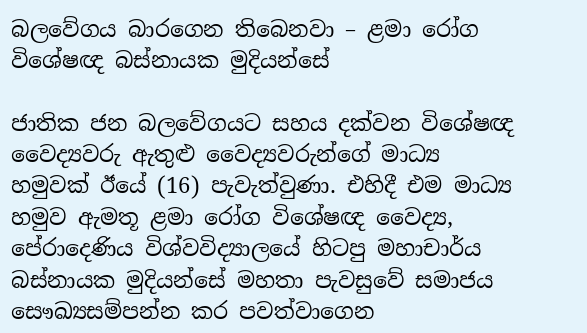බලවේගය බාරගෙන තිබෙනවා – ළමා රෝග විශේෂඥ බස්නායක මුදියන්සේ

ජාතික ජන බලවේගයට සහය දක්වන ‌විශේෂඥ වෛද්‍යවරු ඇතුළු වෛද්‍යවරුන්ගේ මාධ්‍ය හමුවක් ඊයේ (16) පැවැත්වුණා. එහිදී එම මාධ්‍ය හමුව ඇමතූ ළමා රෝග විශේෂඥ වෛද්‍ය, පේරාදෙණිය විශ්වවිද්‍යාලයේ හිටපු මහාචාර්ය බස්නායක මුදියන්සේ මහතා පැවසුවේ සමාජය සෞඛ්‍යසම්පන්න කර පවත්වාගෙන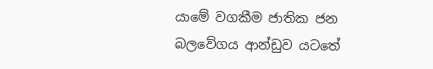යාමේ වගකීම ජාතික ජන බලවේගය ආන්ඩුව යටතේ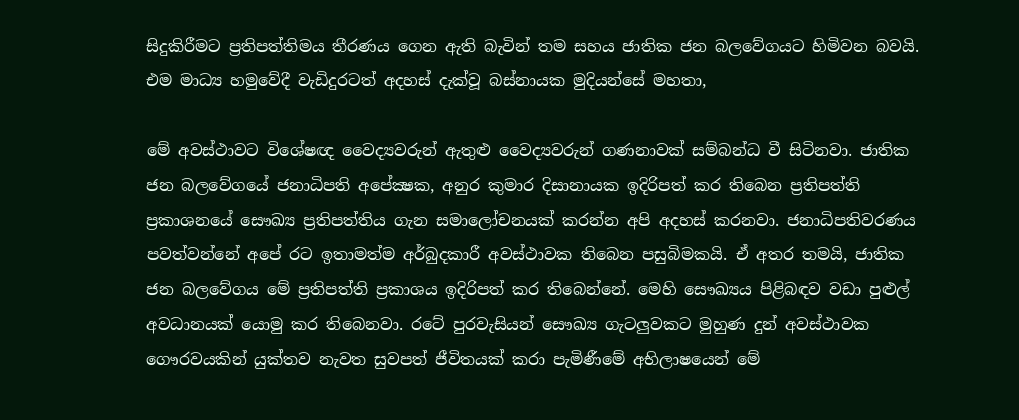සිදුකිරීමට ‌ප්‍රතිපත්තිමය තීරණය ගෙන ඇති බැවින් තම සහය ජාතික ජන බලවේගයට හිමිවන බවයි. එම මාධ්‍ය හමුවේදී වැඩිදුරටත් අදහස් දැක්වූ බස්නායක මුදියන්සේ මහතා,

මේ අවස්ථාවට විශේෂඥ වෛද්‍යවරුන් ඇතුළු වෛද්‍යවරුන් ගණනාවක් සම්බන්ධ වී සිටිනවා. ජාතික ජන බලවේගයේ ජනාධිපති අපේක්‍ෂක, අනුර කුමාර දිසානායක ඉදිරිපත් කර තිබෙන ප්‍රතිපත්ති ප්‍රකාශනයේ සෞඛ්‍ය ප්‍රතිපත්තිය ගැන සමාලෝචනයක් කරන්න අපි අදහස් කරනවා. ජනාධිපතිවරණය පවත්වන්නේ අපේ රට ඉතාමත්ම අර්බුදකාරී අවස්ථාවක තිබෙන පසුබිමකයි. ඒ අතර තමයි, ජාතික ජන බලවේගය මේ ප්‍රතිපත්ති ප්‍රකාශය ඉදිරිපත් කර තිබෙන්නේ. මෙහි සෞඛ්‍යය පිළිබඳව වඩා පුළුල් අවධානයක් යොමු කර තිබෙනවා. රටේ පුරවැසියන් සෞඛ්‍ය ගැටලුවකට මුහුණ දුන් අවස්ථාවක ගෞරවයකින් යුක්තව නැවත සුවපත් ජීවිතයක් කරා පැමිණීමේ අභිලාෂයෙන් මේ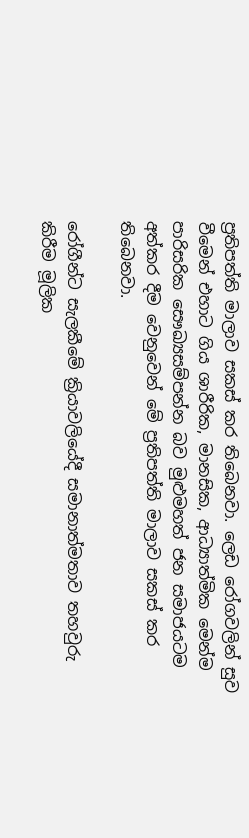ප්‍රතිපත්ති මාලාව සකස් කර තිබෙනවා. ලෙඩ රෝගවලින් සුව වීමෙන් එහාට ගිය ශාරීරික, මානසික, ආධ්‍යාත්මික මෙන්ම පාරිසරික සෞඛ්‍යසම්පන්න බව මුළුමහත් ජන සමාජයටම අත්කර දීම වෙනුවෙන් මේ ප්‍රතිපත්ති මාලාව සකස් කර තිබෙනවා.

රෝගීන්ට සැලකීමේ ක්‍රියාවලියේදී සමානාත්මතාව තහවුරු කිරීම මූලික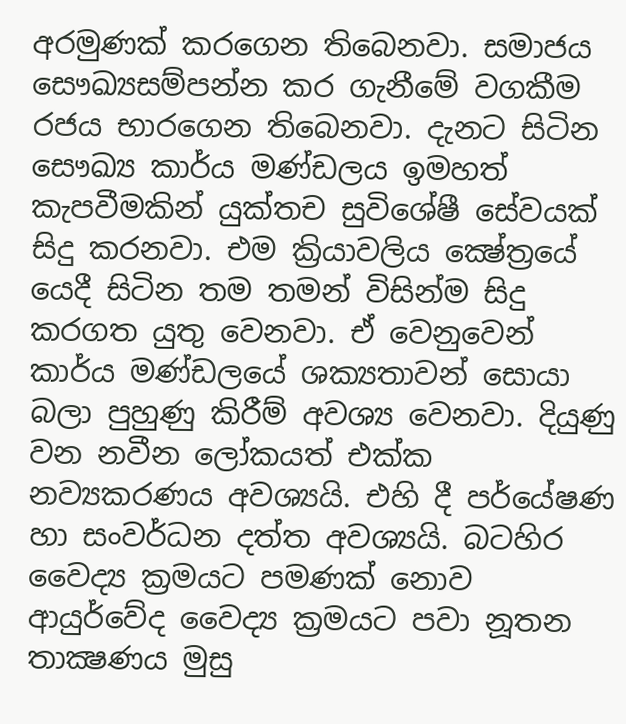අරමුණක් කරගෙන තිබෙනවා. සමාජය සෞඛ්‍යසම්පන්න කර ගැනීමේ වගකීම රජය භාරගෙන තිබෙනවා. දැනට සිටින සෞඛ්‍ය කාර්ය මණ්ඩලය ඉමහත් කැපවීමකින් යුක්තච සුවිශේෂී සේවයක් සිදු කරනවා. එම ක්‍රියාවලිය ක්‍ෂේත්‍රයේ යෙදී සිටින තම තමන් විසින්ම සිදු කරගත යුතු වෙනවා. ඒ වෙනුවෙන් කාර්ය මණ්ඩලයේ ශක්‍යතාවන් සොයා බලා පුහුණු කිරීම් අවශ්‍ය වෙනවා. දියුණු වන නවීන ලෝකයත් එක්ක නව්‍යකරණය අවශ්‍යයි. එහි දී පර්යේෂණ හා සංවර්ධන දත්ත අවශ්‍යයි. බටහිර වෛද්‍ය ක්‍රමයට පමණක් නොව ආයුර්වේද වෛද්‍ය ක්‍රමයට පවා නූතන තාක්‍ෂණය මුසු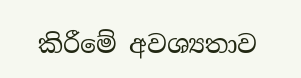කිරීමේ අවශ්‍යතාව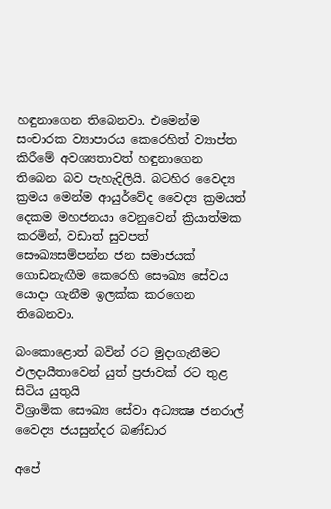හඳුනාගෙන තිබෙනවා. එමෙන්ම සංචාරක ව්‍යාපාරය කෙරෙහිත් ව්‍යාප්ත කිරීමේ අවශ්‍යතාවත් හඳුනාගෙන තිබෙන බව පැහැදිලියි. බටහිර වෛද්‍ය ක්‍රමය මෙන්ම ආයුර්වේද වෛද්‍ය ක්‍රමයත් දෙකම මහජනයා වෙනුවෙන් ක්‍රියාත්මක කරමින්, වඩාත් සුවපත් සෞඛ්‍යසම්පන්න ජන සමාජයක් ගොඩනැඟීම කෙරෙහි සෞඛ්‍ය සේවය යොදා ගැනීම ඉලක්ක කරගෙන තිබෙනවා.

බංකොළොත් බවින් රට මුදාගැනීමට ඵලදායීතාවෙන් යුත් ප්‍රජාවක් රට තුළ සිටිය යුතුයි
විශ්‍රාමික සෞඛ්‍ය සේවා අධ්‍යක්‍ෂ ජනරාල් වෛද්‍ය ජයසුන්දර බණ්ඩාර

අපේ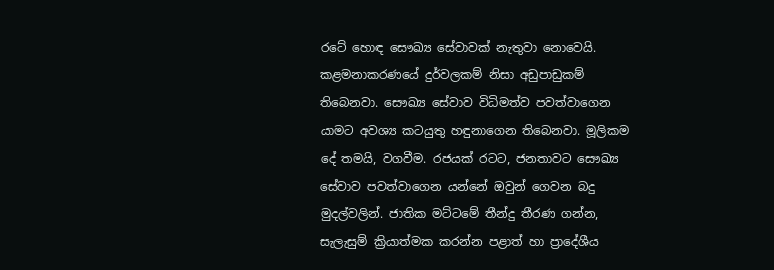රටේ හොඳ සෞඛ්‍ය සේවාවක් නැතුවා නොවෙයි. කළමනාකරණයේ දුර්වලකම් නිසා අඩුපාඩුකම් තිබෙනවා. සෞඛ්‍ය සේවාව විධිමත්ව පවත්වාගෙන යාමට අවශ්‍ය කටයුතු හඳුනාගෙන තිබෙනවා. මූලිකම දේ තමයි, වගවීම. රජයක් රටට, ජනතාවට සෞඛ්‍ය සේවාව පවත්වාගෙන යන්නේ ඔවුන් ගෙවන බදු මුදල්වලින්. ජාතික මට්ටමේ තීන්දු තීරණ ගන්න, සැලැසුම් ක්‍රියාත්මක කරන්න පළාත් හා ප්‍රාදේශීය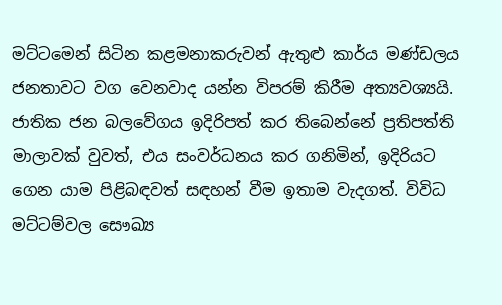මට්ටමෙන් සිටින කළමනාකරුවන් ඇතුළු කාර්ය මණ්ඩලය ජනතාවට වග වෙනවාද යන්න විපරම් කිරීම අත්‍යවශ්‍යයි. ජාතික ජන බලවේගය ඉදිරිපත් කර තිබෙන්නේ ප්‍රතිපත්ති මාලාවක් වුවත්, එය සංවර්ධනය කර ගනිමින්, ඉදිරියට ගෙන යාම පිළිබඳවත් සඳහන් වීම ඉතාම වැදගත්. විවිධ මට්ටම්වල සෞඛ්‍ය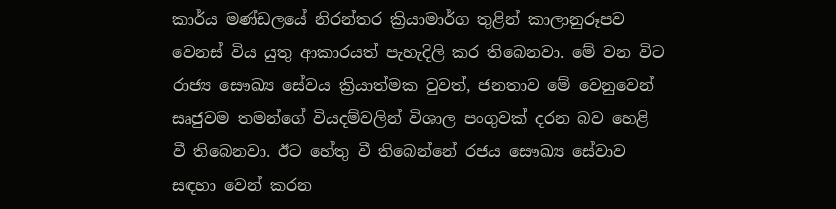කාර්ය මණ්ඩලයේ නිරන්තර ක්‍රියාමාර්ග තුළින් කාලානුරූපව වෙනස් විය යුතු ආකාරයත් පැහැදිලි කර තිබෙනවා. මේ වන විට රාජ්‍ය සෞඛ්‍ය සේවය ක්‍රියාත්මක වුවත්, ජනතාව මේ වෙනුවෙන් සෘජුවම තමන්ගේ වියදම්වලින් විශාල පංගුවක් දරන බව හෙළි වී තිබෙනවා. ඊට හේතු වී තිබෙන්නේ රජය සෞඛ්‍ය සේවාව සඳහා වෙන් කරන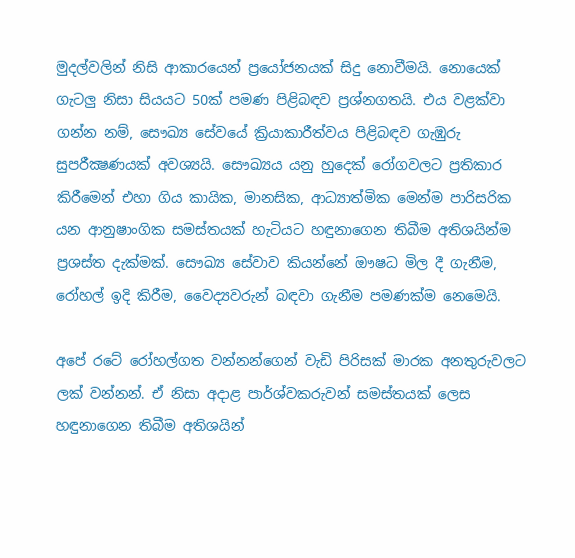මුදල්වලින් නිසි ආකාරයෙන් ප්‍රයෝජනයක් සිදු නොවීමයි. නොයෙක් ගැටලු නිසා සියයට 50ක් පමණ පිළිබඳව ප්‍රශ්නගතයි. එය වළක්වා ගන්න නම්, සෞඛ්‍ය සේවයේ ක්‍රියාකාරීත්වය පිළිබඳව ගැඹුරු සුපරීක්‍ෂණයක් අවශ්‍යයි. සෞඛ්‍යය යනු හුදෙක් රෝගවලට ප්‍රතිකාර කිරීමෙන් එහා ගිය කායික, මානසික, ආධ්‍යාත්මික මෙන්ම පාරිසරික යන ආනුෂාංගික සමස්තයක් හැටියට හඳුනාගෙන තිබීම අතිශයින්ම ප්‍රශස්ත දැක්මක්. සෞඛ්‍ය සේවාව කියන්නේ ඖෂධ මිල දී ගැනීම, රෝහල් ඉදි කිරීම, වෛද්‍යවරුන් බඳවා ගැනීම පමණක්ම නෙමෙයි.

අපේ රටේ රෝහල්ගත වන්නන්ගෙන් වැඩි පිරිසක් මාරක අනතුරුවලට ලක් වන්නන්. ඒ නිසා අදාළ පාර්ශ්වකරුවන් සමස්තයක් ලෙස හඳුනාගෙන තිබීම අතිශයින්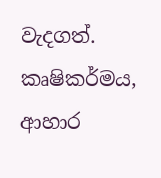වැදගත්. කෘෂිකර්මය, ආහාර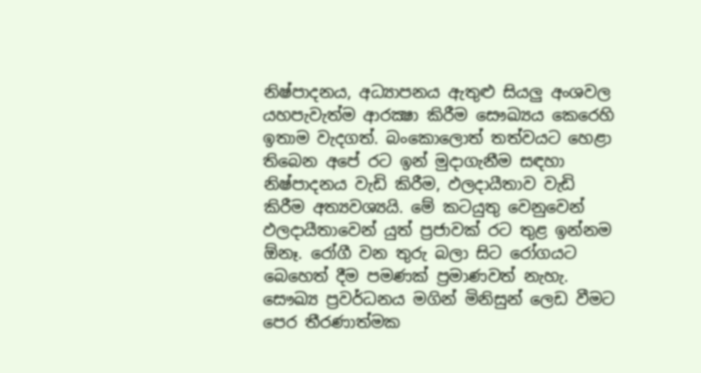නිෂ්පාදනය, අධ්‍යාපනය ඇතුළු සියලු අංශවල යහපැවැත්ම ආරක්‍ෂා කිරීම සෞඛ්‍යය කෙරෙහි ඉතාම වැදගත්. බංකොලොත් තත්වයට හෙළා තිබෙන අපේ රට ඉන් මුදාගැනීම සඳහා නිෂ්පාදනය වැඩි කිරීම, ඵලදායීතාව වැඩි කිරීම අත්‍යවශ්‍යයි. මේ කටයුතු වෙනුවෙන් ඵලදායීතාවෙන් යුත් ප්‍රජාවක් රට තුළ ඉන්නම ඕනෑ. රෝගී වන තුරු බලා සිට රෝගයට බෙහෙත් දීම පමණක් ප්‍රමාණවත් නැහැ. සෞඛ්‍ය ප්‍රවර්ධනය මගින් මිනිසුන් ලෙඩ වීමට පෙර තීරණාත්මක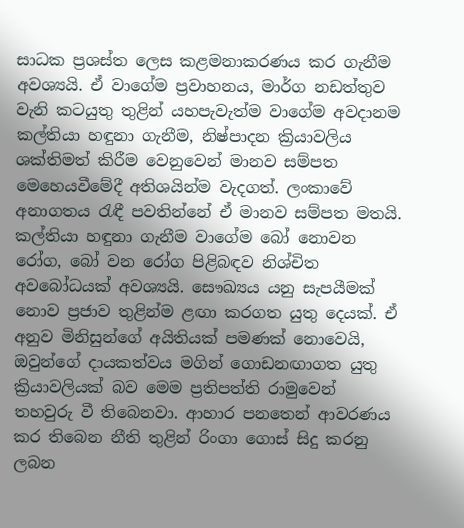සාධක ප්‍රශස්ත ලෙස කළමනාකරණය කර ගැනීම අවශ්‍යයි. ඒ වාගේම ප්‍රවාහනය, මාර්ග නඩත්තුව වැනි කටයුතු තුළින් යහපැවැත්ම වාගේම අවදානම කල්තියා හඳුනා ගැනීම, නිෂ්පාදන ක්‍රියාවලිය ශක්තිමත් කිරීම වෙනුවෙන් මානව සම්පත මෙහෙයවීමේදී අතිශයින්ම වැදගත්. ලංකාවේ අනාගතය රැඳී පවතින්නේ ඒ මානව සම්පත මතයි. කල්තියා හඳුනා ගැනීම වාගේම බෝ නොවන රෝග, බෝ වන රෝග පිළිබඳව නිශ්චිත අවබෝධයක් අවශ්‍යයි. සෞඛ්‍යය යනු සැපයීමක් නොව ප්‍රජාව තුළින්ම ළඟා කරගත යුතු දෙයක්. ඒ අනුව මිනිසුන්ගේ අයිතියක් පමණක් නොවෙයි, ඔවුන්ගේ දායකත්වය මගින් ගොඩනඟාගත යුතු ක්‍රියාවලියක් බව මෙම ප්‍රතිපත්ති රාමුවෙන් තහවුරු වී තිබෙනවා. ආහාර පනතෙන් ආවරණය කර තිබෙන නීති තුළින් රිංගා ගොස් සිදු කරනු ලබන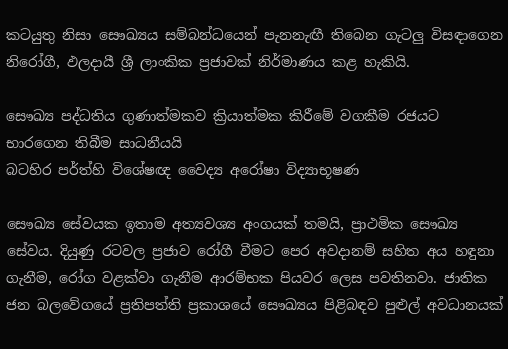කටයුතු නිසා සෞඛ්‍යය සම්බන්ධයෙන් පැනනැඟී තිබෙන ගැටලු විසඳාගෙන නිරෝගී, ඵලදායී ශ්‍රී ලාංකික ප්‍රජාවක් නිර්මාණය කළ හැකියි.

සෞඛ්‍ය පද්ධතිය ගුණාත්මකව ක්‍රියාත්මක කිරීමේ වගකීම රජයට භාරගෙන තිබීම සාධනීයයි
බටහිර පර්ත්හි විශේෂඥ වෛද්‍ය අරෝෂා විද්‍යාභූෂණ

සෞඛ්‍ය සේවයක ඉතාම අත්‍යවශ්‍ය අංගයක් තමයි, ප්‍රාථමික සෞඛ්‍ය සේවය. දියුණු රටවල ප්‍රජාව රෝගී වීමට පෙර අවදානම් සහිත අය හඳුනා ගැනීම, රෝග වළක්වා ගැනීම ආරම්භක පියවර ලෙස පවතිනවා. ජාතික ජන බලවේගයේ ප්‍රතිපත්ති ප්‍රකාශයේ සෞඛ්‍යය පිළිබඳව පුළුල් අවධානයක්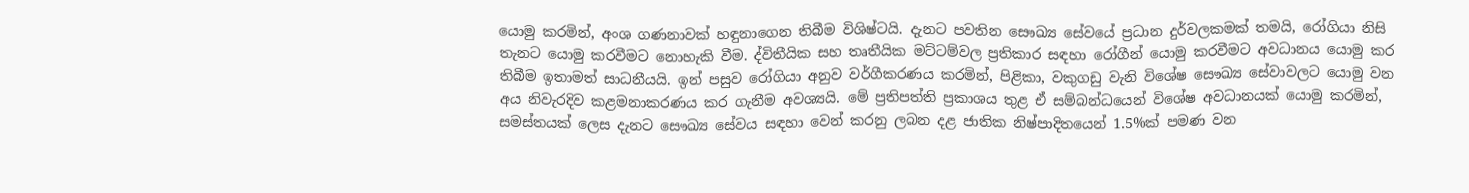යොමු කරමින්, අංශ ගණනාවක් හඳුනාගෙන තිබීම විශිෂ්ටයි. දැනට පවතින සෞඛ්‍ය සේවයේ ප්‍රධාන දුර්වලකමක් තමයි, රෝගියා නිසි තැනට යොමු කරවීමට නොහැකි වීම. ද්විතීයික සහ තෘතීයික මට්ටම්වල ප්‍රතිකාර සඳහා රෝගීන් යොමු කරවීමට අවධානය යොමු කර තිබීම ඉතාමත් සාධනීයයි. ඉන් පසුව රෝගියා අනුව වර්ගීකරණය කරමින්, පිළිකා, වකුගඩු වැනි විශේෂ සෞඛ්‍ය සේවාවලට යොමු වන අය නිවැරදිව කළමනාකරණය කර ගැනීම අවශ්‍යයි. මේ ප්‍රතිපත්ති ප්‍රකාශය තුළ ඒ සම්බන්ධයෙන් විශේෂ අවධානයක් යොමු කරමින්, සමස්තයක් ලෙස දැනට සෞඛ්‍ය සේවය සඳහා වෙන් කරනු ලබන දළ ජාතික නිෂ්පාදිතයෙන් 1.5%ක් පමණ වන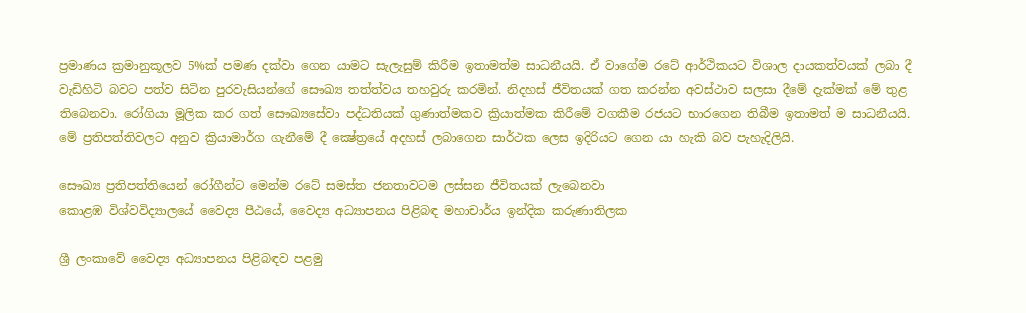ප්‍රමාණය ක්‍රමානුකූලව 5%ක් පමණ දක්වා ගෙන යාමට සැලැසුම් කිරීම ඉතාමත්ම සාධනීයයි. ඒ වාගේම රටේ ආර්ථිකයට විශාල දායකත්වයක් ලබා දී වැඩිහිටි බවට පත්ව සිටින පුරවැසියන්ගේ සෞඛ්‍ය තත්ත්වය තහවුරු කරමින්. නිදහස් ජීවිතයක් ගත කරන්න අවස්ථාව සලසා දීමේ දැක්මක් මේ තුළ තිබෙනවා. රෝගියා මූලික කර ගත් සෞඛ්‍යසේවා පද්ධතියක් ගුණාත්මකව ක්‍රියාත්මක කිරීමේ වගකීම රජයට භාරගෙන තිබීම ඉතාමත් ම සාධනීයයි. මේ ප්‍රතිපත්තිවලට අනුව ක්‍රියාමාර්ග ගැනීමේ දී ක්‍ෂේත්‍රයේ අදහස් ලබාගෙන සාර්ථක ලෙස ඉදිරියට ගෙන යා හැකි බව පැහැදිලියි.

සෞඛ්‍ය ප්‍රතිපත්තියෙන් රෝගීන්ට මෙන්ම රටේ සමස්ත ජනතාවටම ලස්සන ජීවිතයක් ලැබෙනවා
කොළඹ විශ්වවිද්‍යාලයේ වෛද්‍ය පීඨයේ, වෛද්‍ය අධ්‍යාපනය පිළිබඳ මහාචාර්ය ඉන්දික කරුණාතිලක

ශ්‍රී ලංකාවේ වෛද්‍ය අධ්‍යාපනය පිළිබඳව පළමු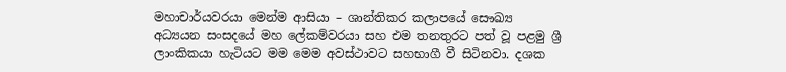මහාචාර්යවරයා මෙන්ම ආසියා – ශාන්තිකර කලාපයේ සෞඛ්‍ය අධ්‍යයන සංසදයේ මහ ලේකම්වරයා සහ එම තනතුරට පත් වූ පළමු ශ්‍රී ලාංකිකයා හැටියට මම මෙම අවස්ථාවට සහභාගී වී සිටිනවා. දශක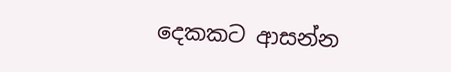දෙකකට ආසන්න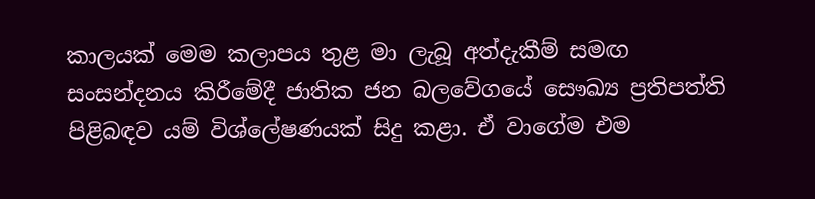කාලයක් මෙම කලාපය තුළ මා ලැබූ අත්දැකීම් සමඟ සංසන්දනය කිරීමේදී ජාතික ජන බලවේගයේ සෞඛ්‍ය ප්‍රතිපත්ති පිළිබඳව යම් විශ්ලේෂණයක් සිදු කළා. ඒ වාගේම එම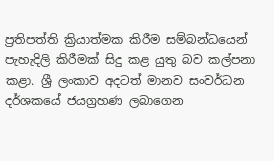ප්‍රතිපත්ති ක්‍රියාත්මක කිරීම සම්බන්ධයෙන් පැහැදිලි කිරීමක් සිදු කළ යුතු බව කල්පනා කළා. ශ්‍රී ලංකාව අදටත් මානව සංවර්ධන දර්ශකයේ ජයග්‍රහණ ලබාගෙන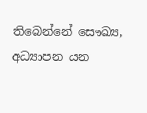තිබෙන්නේ සෞඛ්‍ය, අධ්‍යාපන යන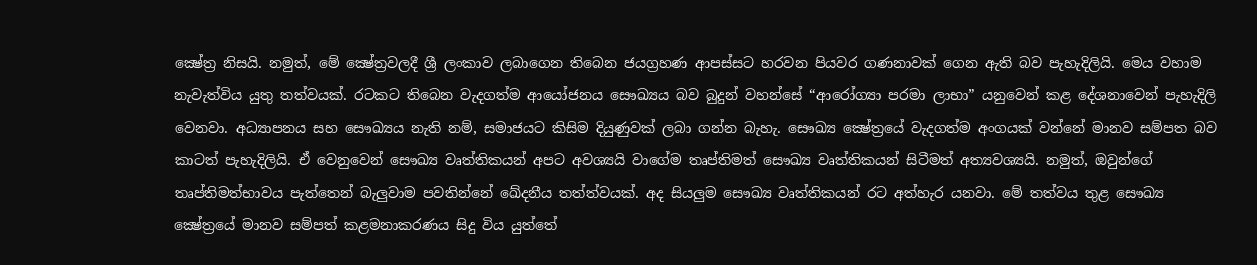ක්‍ෂේත්‍ර නිසයි. නමුත්, මේ ක්‍ෂේත්‍රවලදී ශ්‍රී ලංකාව ලබාගෙන තිබෙන ජයග්‍රහණ ආපස්සට හරවන පියවර ගණනාවක් ගෙන ඇති බව පැහැදිලියි. මෙය වහාම නැවැත්විය යුතු තත්වයක්. රටකට තිබෙන වැදගත්ම ආයෝජනය සෞඛ්‍යය බව බුදුන් වහන්සේ “ආරෝග්‍යා පරමා ලාභා” යනුවෙන් කළ දේශනාවෙන් පැහැදිලි වෙනවා. අධ්‍යාපනය සහ සෞඛ්‍යය නැති නම්, සමාජයට කිසිම දියුණුවක් ලබා ගන්න බැහැ. සෞඛ්‍ය ක්‍ෂේත්‍රයේ වැදගත්ම අංගයක් වන්නේ මානව සම්පත බව කාටත් පැහැදිලියි. ඒ වෙනුවෙන් සෞඛ්‍ය වෘත්තිකයන් අපට අවශ්‍යයි වාගේම තෘප්තිමත් සෞඛ්‍ය වෘත්තිකයන් සිටීමත් අත්‍යවශ්‍යයි. නමුත්, ඔවුන්ගේ තෘප්තිමත්භාවය පැත්තෙන් බැලුවාම පවතින්නේ ඛේදනීය තත්ත්වයක්. අද සියලුම සෞඛ්‍ය වෘත්තිකයන් රට අත්හැර යනවා. මේ තත්වය තුළ සෞඛ්‍ය ක්‍ෂේත්‍රයේ මානව සම්පත් කළමනාකරණය සිදු විය යුත්තේ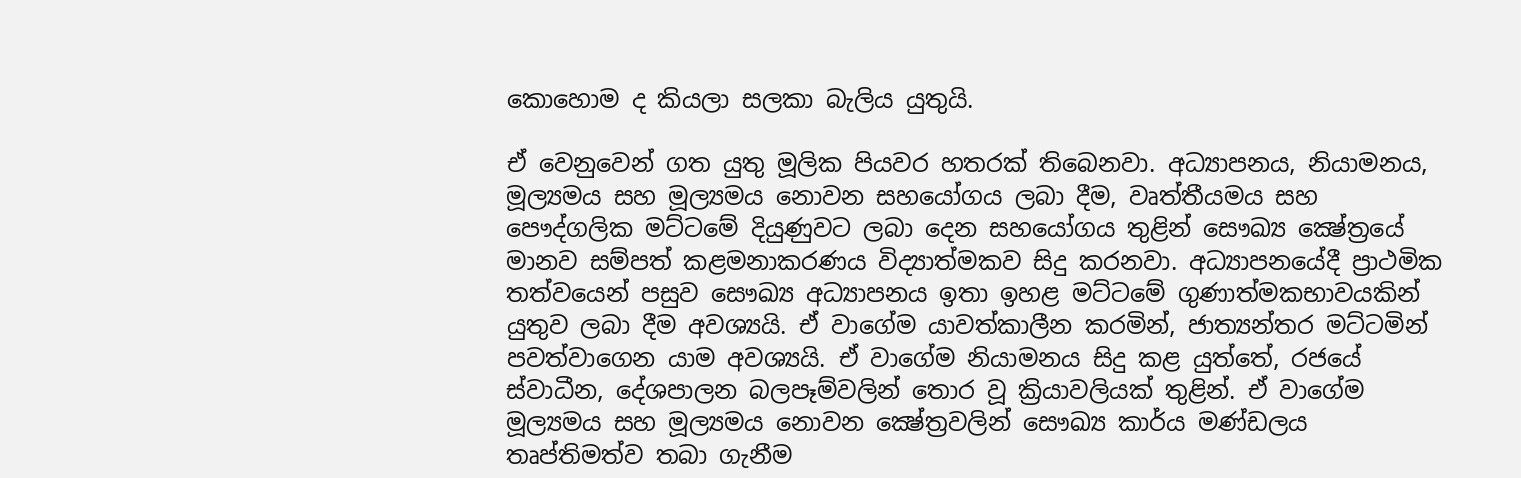කොහොම ද කියලා සලකා බැලිය යුතුයි.

ඒ වෙනුවෙන් ගත යුතු මූලික පියවර හතරක් තිබෙනවා. අධ්‍යාපනය, නියාමනය, මූල්‍යමය සහ මූල්‍යමය නොවන සහයෝගය ලබා දීම, වෘත්තීයමය සහ පෞද්ගලික මට්ටමේ දියුණුවට ලබා දෙන සහයෝගය තුළින් සෞඛ්‍ය ක්‍ෂේත්‍රයේ මානව සම්පත් කළමනාකරණය විද්‍යාත්මකව සිදු කරනවා. අධ්‍යාපනයේදී ප්‍රාථමික තත්වයෙන් පසුව සෞඛ්‍ය අධ්‍යාපනය ඉතා ඉහළ මට්ටමේ ගුණාත්මකභාවයකින් යුතුව ලබා දීම අවශ්‍යයි. ඒ වාගේම යාවත්කාලීන කරමින්, ජාත්‍යන්තර මට්ටමින් පවත්වාගෙන යාම අවශ්‍යයි. ඒ වාගේම නියාමනය සිදු කළ යුත්තේ, රජයේ ස්වාධීන, දේශපාලන බලපෑම්වලින් තොර වූ ක්‍රියාවලියක් තුළින්. ඒ වාගේම මූල්‍යමය සහ මූල්‍යමය නොවන ක්‍ෂේත්‍රවලින් සෞඛ්‍ය කාර්ය මණ්ඩලය තෘප්තිමත්ව තබා ගැනීම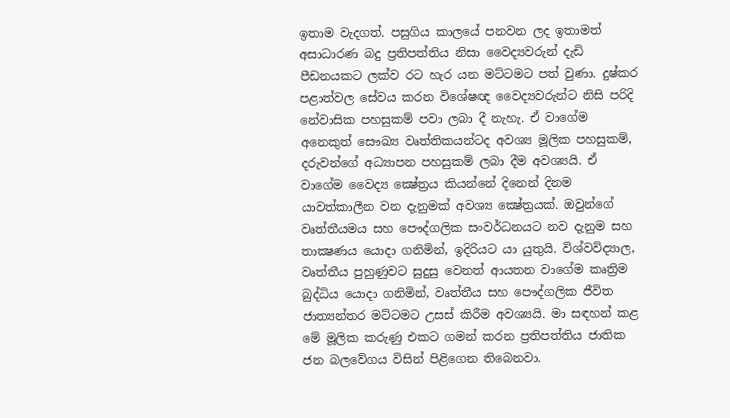ඉතාම වැදගත්. පසුගිය කාලයේ පනවන ලද ඉතාමත් අසාධාරණ බදු ප්‍රතිපත්තිය නිසා වෛද්‍යවරුන් දැඩි පීඩනයකට ලක්ව රට හැර යන මට්ටමට පත් වුණා. දුෂ්කර පළාත්වල සේවය කරන විශේෂඥ වෛද්‍යවරුන්ට නිසි පරිදි නේවාසික පහසුකම් පවා ලබා දී නැහැ. ඒ වාගේම අනෙකුත් සෞඛ්‍ය වෘත්තිකයන්ටද අවශ්‍ය මූලික පහසුකම්, දරුවන්ගේ අධ්‍යාපන පහසුකම් ලබා දීම අවශ්‍යයි. ඒ වාගේම වෛද්‍ය ක්‍ෂේත්‍රය කියන්නේ දිනෙන් දිනම යාවත්කාලීන වන දැනුමක් අවශ්‍ය ක්‍ෂේත්‍රයක්. ඔවුන්ගේ වෘත්තීයමය සහ පෞද්ගලික සංවර්ධනයට නව දැනුම සහ තාක්‍ෂණය යොදා ගනිමින්, ඉදිරියට යා යුතුයි. විශ්වවිද්‍යාල, වෘත්තීය පුහුණුවට සුදුසු වෙනත් ආයතන වාගේම කෘත්‍රිම බුද්ධිය යොදා ගනිමින්, වෘත්තීය සහ පෞද්ගලික ජීවිත ජාත්‍යන්තර මට්ටමට උසස් කිරීම අවශ්‍යයි. මා සඳහන් කළ මේ මූලික කරුණු එකට ගමන් කරන ප්‍රතිපත්තිය ජාතික ජන බලවේගය විසින් පිළිගෙන තිබෙනවා.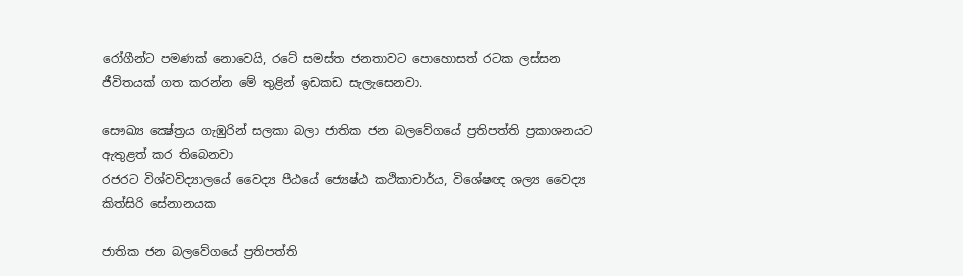රෝගීන්ට පමණක් නොවෙයි, රටේ සමස්ත ජනතාවට පොහොසත් රටක ලස්සන ජීවිතයක් ගත කරන්න මේ තුළින් ඉඩකඩ සැලැසෙනවා.

සෞඛ්‍ය ක්‍ෂේත්‍රය ගැඹුරින් සලකා බලා ජාතික ජන බලවේගයේ ප්‍රතිපත්ති ප්‍රකාශනයට ඇතුළත් කර තිබෙනවා
රජරට විශ්වවිද්‍යාලයේ වෛද්‍ය පීඨයේ ජ්‍යෙෂ්ඨ කථිකාචාර්ය, විශේෂඥ ශල්‍ය වෛද්‍ය කිත්සිරි සේනානයක

ජාතික ජන බලවේගයේ ප්‍රතිපත්ති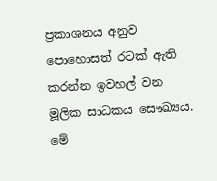ප්‍රකාශනය අනුව පොහොසත් රටක් ඇති කරන්න ඉවහල් වන මූලික සාධකය සෞඛ්‍යය. මේ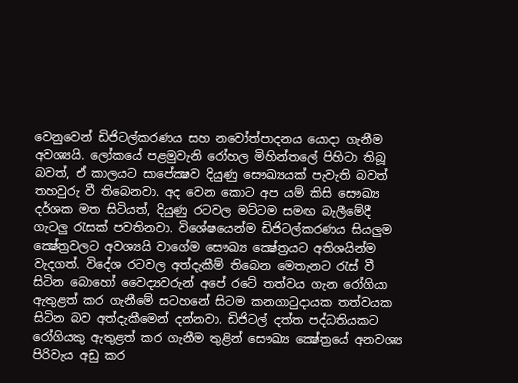වෙනුවෙන් ඩිජිටල්කරණය සහ නවෝත්පාදනය යොදා ගැනීම අවශ්‍යයි. ලෝකයේ පළමුවැනි රෝහල මිහින්තලේ පිහිටා තිබූ බවත්, ඒ කාලයට සාපේක්‍ෂව දියුණු සෞඛ්‍යයක් පැවැති බවත් තහවුරු වී තිබෙනවා. අද වෙන කොට අප යම් කිසි සෞඛ්‍ය දර්ශක මත සිටියත්, දියුණු රටවල මට්ටම සමඟ බැලීමේදී ගැටලු රැසක් පවතිනවා. විශේෂයෙන්ම ඩිජිටල්කරණය සියලුම ක්‍ෂේත්‍රවලට අවශ්‍යයි වාගේම සෞඛ්‍ය ක්‍ෂේත්‍රයට අතිශයින්ම වැදගත්. විදේශ රටවල අත්දැකීම් තිබෙන මෙතැනට රැස් වී සිටින බොහෝ වෛද්‍යවරුන් අපේ රටේ තත්වය ගැන රෝගියා ඇතුළත් කර ගැනීමේ සටහනේ සිටම කනගාටුදායක තත්වයක සිටින බව අත්දැකීමෙන් දන්නවා. ඩිජිටල් දත්ත පද්ධතියකට රෝගියකු ඇතුළත් කර ගැනීම තුළින් සෞඛ්‍ය ක්‍ෂේත්‍රයේ අනවශ්‍ය පිරිවැය අඩු කර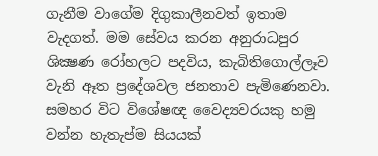ගැනීම වාගේම දිගුකාලීනවත් ඉතාම වැදගත්. මම සේවය කරන අනුරාධපුර ශික්‍ෂණ රෝහලට පදවිය, කැබිතිගොල්ලෑව වැනි ඈත ප්‍රදේශවල ජනතාව පැමිණෙනවා. සමහර විට විශේෂඥ වෛද්‍යවරයකු හමු වන්න හැතැප්ම සියයක්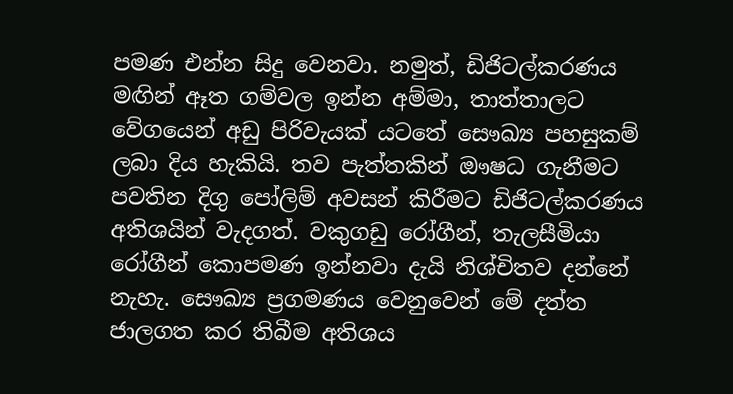පමණ එන්න සිදු වෙනවා. නමුත්, ඩිජිටල්කරණය මඟින් ඈත ගම්වල ඉන්න අම්මා, තාත්තාලට වේගයෙන් අඩු පිරිවැයක් යටතේ සෞඛ්‍ය පහසුකම් ලබා දිය හැකියි. තව පැත්තකින් ඖෂධ ගැනීමට පවතින දිගු පෝලිම් අවසන් කිරීමට ඩිජිටල්කරණය අතිශයින් වැදගත්. වකුගඩු රෝගීන්, තැලසීමියා රෝගීන් කොපමණ ඉන්නවා දැයි නිශ්චිතව දන්නේ නැහැ. සෞඛ්‍ය ප්‍රගමණය වෙනුවෙන් මේ දත්ත ජාලගත කර තිබීම අතිශය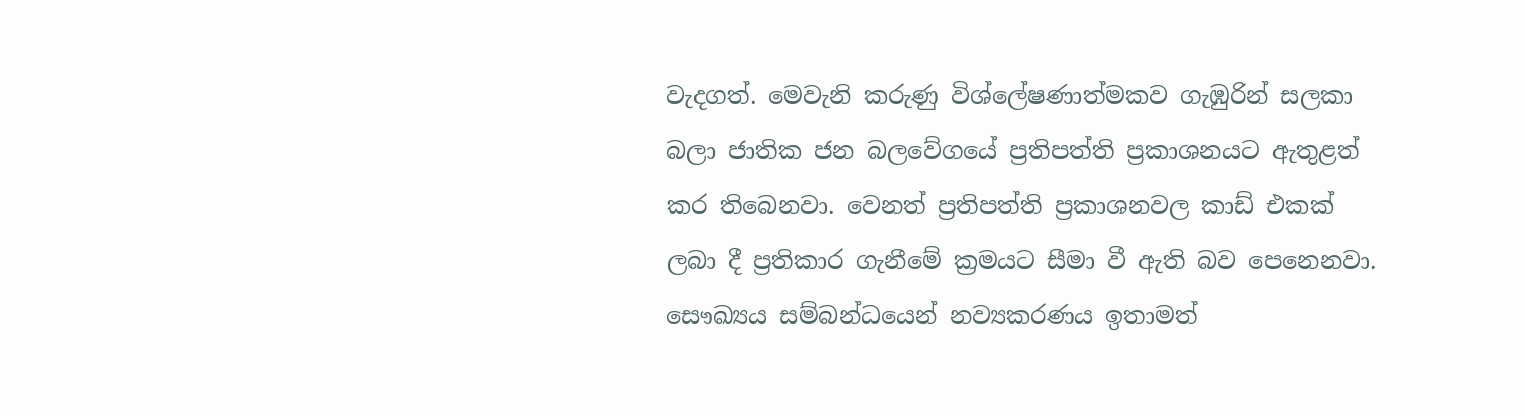වැදගත්. මෙවැනි කරුණු විශ්ලේෂණාත්මකව ගැඹුරින් සලකා බලා ජාතික ජන බලවේගයේ ප්‍රතිපත්ති ප්‍රකාශනයට ඇතුළත් කර තිබෙනවා. වෙනත් ප්‍රතිපත්ති ප්‍රකාශනවල කාඩ් එකක් ලබා දී ප්‍රතිකාර ගැනීමේ ක්‍රමයට සීමා වී ඇති බව පෙනෙනවා. සෞඛ්‍යය සම්බන්ධයෙන් නව්‍යකරණය ඉතාමත්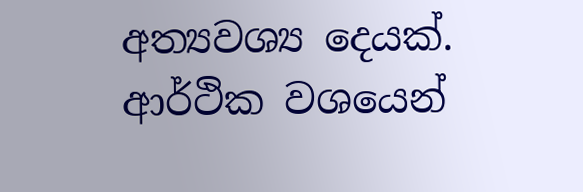අත්‍යවශ්‍ය දෙයක්. ආර්ථික වශයෙන්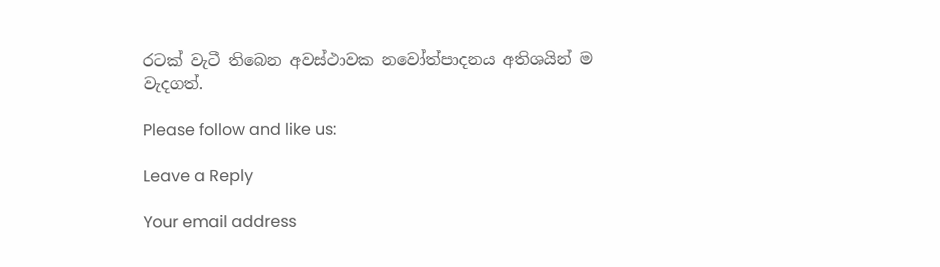රටක් වැටී තිබෙන අවස්ථාවක නවෝත්පාදනය අතිශයින් ම වැදගත්.

Please follow and like us:

Leave a Reply

Your email address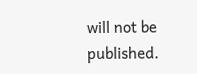will not be published.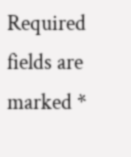Required fields are marked *